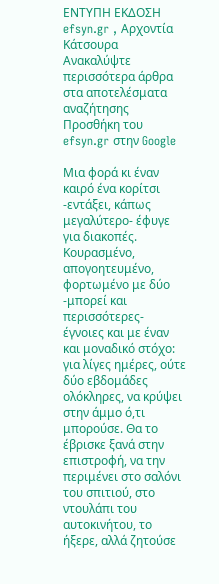ΕΝΤΥΠΗ ΕΚΔΟΣΗ efsyn.gr , Αρχοντία Κάτσουρα
Ανακαλύψτε περισσότερα άρθρα στα αποτελέσματα αναζήτησης
Προσθήκη του efsyn.gr στην Google

Μια φορά κι έναν καιρό ένα κορίτσι -εντάξει, κάπως μεγαλύτερο- έφυγε για διακοπές. Κουρασμένο, απογοητευμένο, φορτωμένο με δύο -μπορεί και περισσότερες- έγνοιες και με έναν και μοναδικό στόχο: για λίγες ημέρες, ούτε δύο εβδομάδες ολόκληρες, να κρύψει στην άμμο ό,τι μπορούσε. Θα το έβρισκε ξανά στην επιστροφή, να την περιμένει στο σαλόνι του σπιτιού, στο ντουλάπι του αυτοκινήτου, το ήξερε, αλλά ζητούσε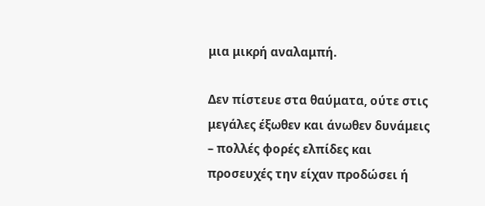μια μικρή αναλαμπή.

Δεν πίστευε στα θαύματα, ούτε στις μεγάλες έξωθεν και άνωθεν δυνάμεις – πολλές φορές ελπίδες και προσευχές την είχαν προδώσει ή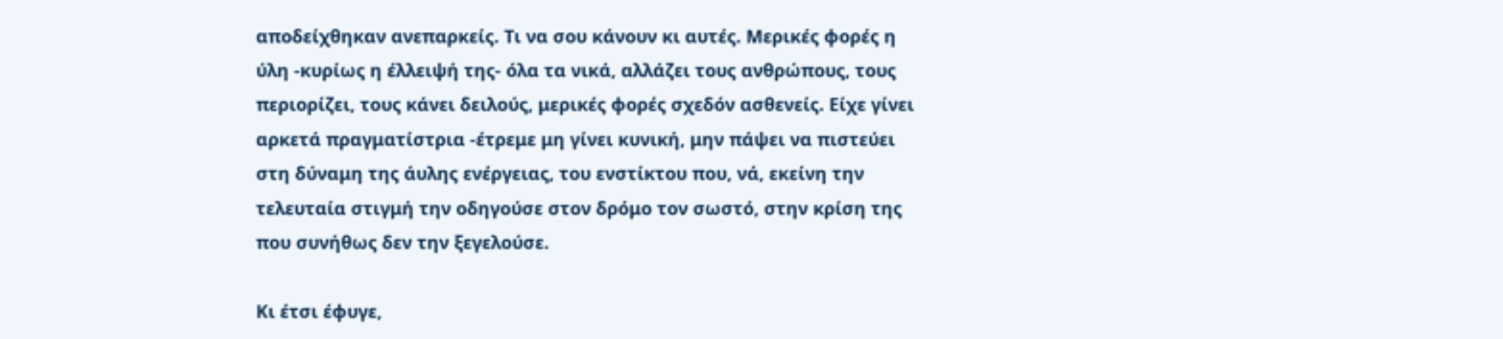αποδείχθηκαν ανεπαρκείς. Τι να σου κάνουν κι αυτές. Μερικές φορές η ύλη -κυρίως η έλλειψή της- όλα τα νικά, αλλάζει τους ανθρώπους, τους περιορίζει, τους κάνει δειλούς, μερικές φορές σχεδόν ασθενείς. Είχε γίνει αρκετά πραγματίστρια -έτρεμε μη γίνει κυνική, μην πάψει να πιστεύει στη δύναμη της άυλης ενέργειας, του ενστίκτου που, νά, εκείνη την τελευταία στιγμή την οδηγούσε στον δρόμο τον σωστό, στην κρίση της που συνήθως δεν την ξεγελούσε.

Κι έτσι έφυγε,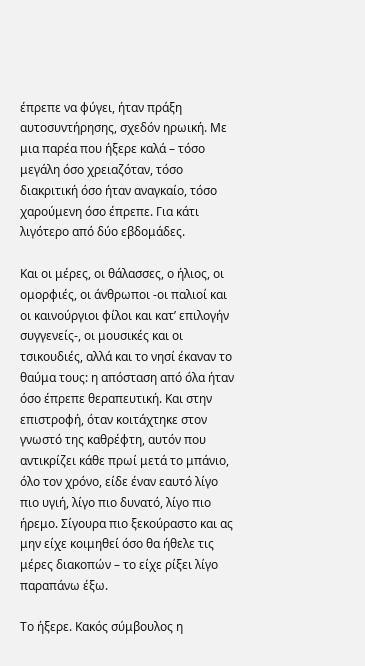έπρεπε να φύγει, ήταν πράξη αυτοσυντήρησης, σχεδόν ηρωική. Με μια παρέα που ήξερε καλά – τόσο μεγάλη όσο χρειαζόταν, τόσο διακριτική όσο ήταν αναγκαίο, τόσο χαρούμενη όσο έπρεπε. Για κάτι λιγότερο από δύο εβδομάδες.

Και οι μέρες, οι θάλασσες, ο ήλιος, οι ομορφιές, οι άνθρωποι -οι παλιοί και οι καινούργιοι φίλοι και κατ’ επιλογήν συγγενείς-, οι μουσικές και οι τσικουδιές, αλλά και το νησί έκαναν το θαύμα τους: η απόσταση από όλα ήταν όσο έπρεπε θεραπευτική. Και στην επιστροφή, όταν κοιτάχτηκε στον γνωστό της καθρέφτη, αυτόν που αντικρίζει κάθε πρωί μετά το μπάνιο, όλο τον χρόνο, είδε έναν εαυτό λίγο πιο υγιή, λίγο πιο δυνατό, λίγο πιο ήρεμο. Σίγουρα πιο ξεκούραστο και ας μην είχε κοιμηθεί όσο θα ήθελε τις μέρες διακοπών – το είχε ρίξει λίγο παραπάνω έξω.

Το ήξερε. Κακός σύμβουλος η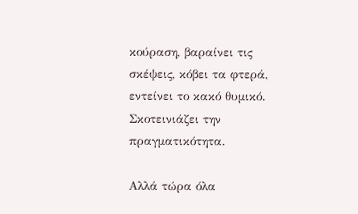κούραση, βαραίνει τις σκέψεις, κόβει τα φτερά, εντείνει το κακό θυμικό. Σκοτεινιάζει την πραγματικότητα.

Αλλά τώρα όλα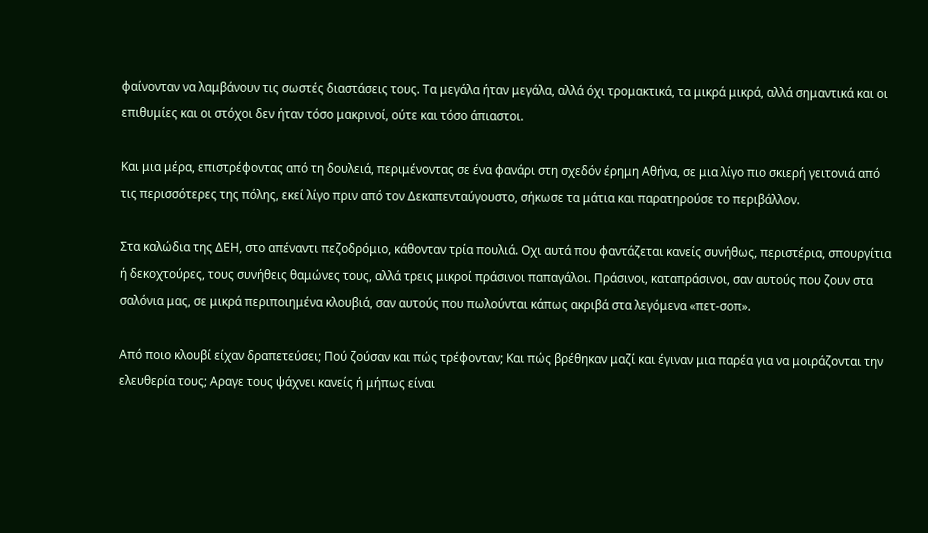φαίνονταν να λαμβάνουν τις σωστές διαστάσεις τους. Τα μεγάλα ήταν μεγάλα, αλλά όχι τρομακτικά, τα μικρά μικρά, αλλά σημαντικά και οι επιθυμίες και οι στόχοι δεν ήταν τόσο μακρινοί, ούτε και τόσο άπιαστοι.

Και μια μέρα, επιστρέφοντας από τη δουλειά, περιμένοντας σε ένα φανάρι στη σχεδόν έρημη Αθήνα, σε μια λίγο πιο σκιερή γειτονιά από τις περισσότερες της πόλης, εκεί λίγο πριν από τον Δεκαπενταύγουστο, σήκωσε τα μάτια και παρατηρούσε το περιβάλλον.

Στα καλώδια της ΔΕΗ, στο απέναντι πεζοδρόμιο, κάθονταν τρία πουλιά. Οχι αυτά που φαντάζεται κανείς συνήθως, περιστέρια, σπουργίτια ή δεκοχτούρες, τους συνήθεις θαμώνες τους, αλλά τρεις μικροί πράσινοι παπαγάλοι. Πράσινοι, καταπράσινοι, σαν αυτούς που ζουν στα σαλόνια μας, σε μικρά περιποιημένα κλουβιά, σαν αυτούς που πωλούνται κάπως ακριβά στα λεγόμενα «πετ-σοπ».

Από ποιο κλουβί είχαν δραπετεύσει; Πού ζούσαν και πώς τρέφονταν; Και πώς βρέθηκαν μαζί και έγιναν μια παρέα για να μοιράζονται την ελευθερία τους; Αραγε τους ψάχνει κανείς ή μήπως είναι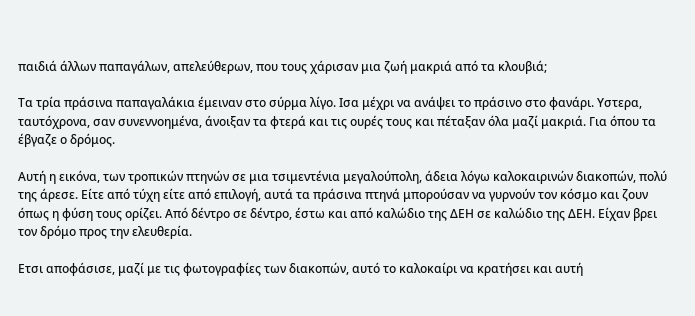παιδιά άλλων παπαγάλων, απελεύθερων, που τους χάρισαν μια ζωή μακριά από τα κλουβιά;

Τα τρία πράσινα παπαγαλάκια έμειναν στο σύρμα λίγο. Ισα μέχρι να ανάψει το πράσινο στο φανάρι. Υστερα, ταυτόχρονα, σαν συνεννοημένα, άνοιξαν τα φτερά και τις ουρές τους και πέταξαν όλα μαζί μακριά. Για όπου τα έβγαζε ο δρόμος.

Αυτή η εικόνα, των τροπικών πτηνών σε μια τσιμεντένια μεγαλούπολη, άδεια λόγω καλοκαιρινών διακοπών, πολύ της άρεσε. Είτε από τύχη είτε από επιλογή, αυτά τα πράσινα πτηνά μπορούσαν να γυρνούν τον κόσμο και ζουν όπως η φύση τους ορίζει. Από δέντρο σε δέντρο, έστω και από καλώδιο της ΔΕΗ σε καλώδιο της ΔΕΗ. Είχαν βρει τον δρόμο προς την ελευθερία.

Ετσι αποφάσισε, μαζί με τις φωτογραφίες των διακοπών, αυτό το καλοκαίρι να κρατήσει και αυτή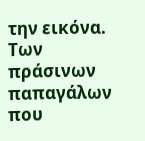την εικόνα. Των πράσινων παπαγάλων που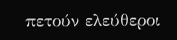πετούν ελεύθεροι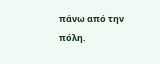πάνω από την πόλη.